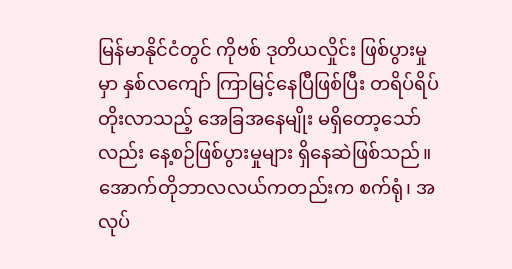မြန်မာနိုင်ငံတွင် ကိုဗစ် ဒုတိယလှိုင်း ဖြစ်ပွားမှုမှာ နှစ်လကျော် ကြာမြင့်နေပြီဖြစ်ပြီး တရိပ်ရိပ် တိုးလာသည့် အေခြအနေမျိုး မရှိတော့သော်လည်း နေ့စဉ်ဖြစ်ပွားမှုများ ရှိနေဆဲဖြစ်သည်။
အောက်တိုဘာလလယ်ကတည်းက စက်ရုံ၊ အလုပ်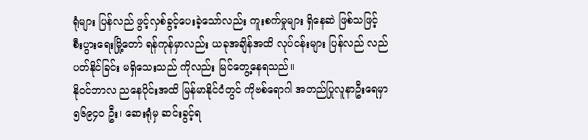ရုံများ ပြန်လည် ဖွင့်လှစ်ခွင့်ပေးခဲ့သော်လည်း ကူးစက်မှုများ ရှိနေဆဲ ဖြစ်သဖြင့် စီးပွားရေးမြို့တော် ရန်ကုန်မှာလည်း ယခုအချိန်အထိ လုပ်ငန်းများ ပြန်လည် လည်ပတ်နိုင်ခြင်း မရှိသေးသည် ကိုလည်း မြင်တွေ့နေရသည်။
နိုဝင်ဘာလ ညနေပိုင်းအထိ မြန်မာနိုင်ငံတွင် ကိုဗစ်ရောဂါ အတည်ပြုလူနာဦးရေမှာ ၅၆၉၄၀ ဦး၊ ဆေးရုံမှ ဆင်းခွင့်ရ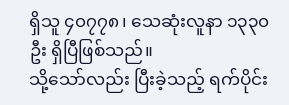ရှိသူ ၄၀၇၇၈၊ သေဆုံးလူနာ ၁၃၃၀ ဦး ရှိပြီဖြစ်သည်။
သို့သော်လည်း ပြီးခဲ့သည့် ရက်ပိုင်း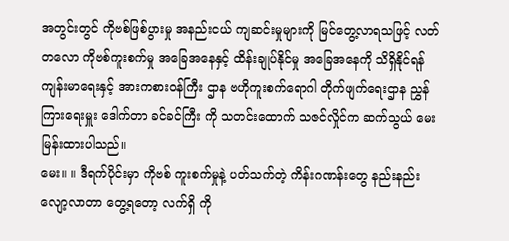အတွင်းတွင် ကိုဗစ်ဖြစ်ပွားမှု အနည်းငယ် ကျဆင်းမှုများကို မြင်တွေ့လာရသဖြင့် လတ် တလော ကိုဗစ်ကူးစက်မှု အခြေအနေနှင့် ထိန်းချုပ်နိုင်မှု အခြေအနေကို သိရှိနိုင်ရန် ကျန်းမာရေးနှင့် အားကစားဝန်ကြီး ဌာန ဗဟိုကူးစက်ရောဂါ တိုက်ဖျက်ရေးဌာန ညွှန်ကြားရေးမှူး ဒေါက်တာ ခင်ခင်ကြီး ကို သတင်းထောက် သဇင်လှိုင်က ဆက်သွယ် မေးမြန်းထားပါသည်။
မေး။ ။ ဒီရက်ပိုင်းမှာ ကိုဗစ် ကူးစက်မှုနဲ့ ပတ်သက်တဲ့ ကိန်းဂဏန်းတွေ နည်းနည်း လျော့လာတာ တွေ့ရတော့ လက်ရှိ ကို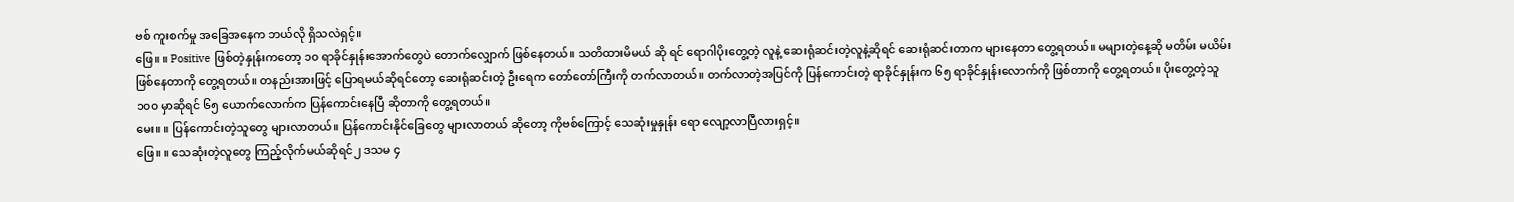ဗစ် ကူးစက်မှု အခြေအနေက ဘယ်လို ရှိသလဲရှင့်။
ဖြေ။ ။ Positive ဖြစ်တဲ့နှုန်းကတော့ ၁၀ ရာခိုင်နှုန်းအောက်တွေပဲ တောက်လျှောက် ဖြစ်နေတယ်။ သတိထားမိမယ် ဆို ရင် ရောဂါပိုးတွေ့တဲ့ လူနဲ့ ဆေးရုံဆင်းတဲ့လူနဲ့ဆိုရင် ဆေးရုံဆင်းတာက များနေတာ တွေ့ရတယ်။ မများတဲ့နေ့ဆို မတိမ်း မယိမ်း ဖြစ်နေတာကို တွေ့ရတယ်။ တနည်းအားဖြင့် ပြောရမယ်ဆိုရင်တော့ ဆေးရုံဆင်းတဲ့ ဦးရေက တော်တော်ကြီးကို တက်လာတယ်။ တက်လာတဲ့အပြင်ကို ပြန်ကောင်းတဲ့ ရာခိုင်နှုန်းက ၆၅ ရာခိုင်နှုန်းလောက်ကို ဖြစ်တာကို တွေ့ရတယ်။ ပိုးတွေ့တဲ့သူ ၁၀၀ မှာဆိုရင် ၆၅ ယောက်လောက်က ပြန်ကောင်းနေပြီ ဆိုတာကို တွေ့ရတယ်။
မေး။ ။ ပြန်ကောင်းတဲ့သူတွေ များလာတယ်။ ပြန်ကောင်းနိုင်ခြေတွေ များလာတယ် ဆိုတော့ ကိုဗစ်ကြောင့် သေဆုံးမှုနှုန်း ရော လျော့လာပြီလားရှင့်။
ဖြေ။ ။ သေဆုံးတဲ့လူတွေ ကြည့်လိုက်မယ်ဆိုရင်၂ ဒသမ ၄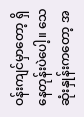ဝန်းကျင်မှာတော့ ရှိနေတုန်းပဲပေါ့။ သေဆုံးနှုန်းကတော့ အ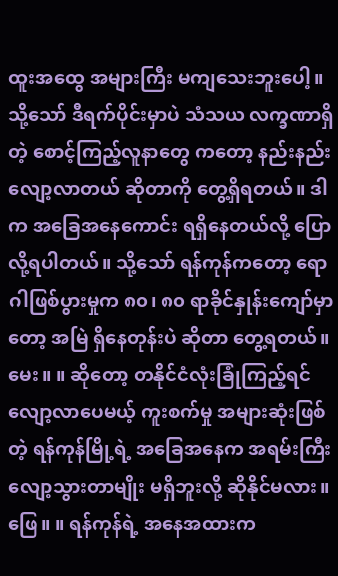ထူးအထွေ အများကြီး မကျသေးဘူးပေါ့။ သို့သော် ဒီရက်ပိုင်းမှာပဲ သံသယ လက္ခဏာရှိတဲ့ စောင့်ကြည့်လူနာတွေ ကတော့ နည်းနည်းလျော့လာတယ် ဆိုတာကို တွေ့ရှိရတယ်။ ဒါက အခြေအနေကောင်း ရရှိနေတယ်လို့ ပြောလို့ရပါတယ်။ သို့သော် ရန်ကုန်ကတော့ ရောဂါဖြစ်ပွားမှုက ၈၀၊ ၈၀ ရာခိုင်နှုန်းကျော်မှာတော့ အမြဲ ရှိနေတုန်းပဲ ဆိုတာ တွေ့ရတယ်။
မေး။ ။ ဆိုတော့ တနိုင်ငံလုံးခြုံကြည့်ရင် လျော့လာပေမယ့် ကူးစက်မှု အများဆုံးဖြစ်တဲ့ ရန်ကုန်မြို့ရဲ့ အခြေအနေက အရမ်းကြီး လျော့သွားတာမျိုး မရှိဘူးလို့ ဆိုနိုင်မလား။
ဖြေ။ ။ ရန်ကုန်ရဲ့ အနေအထားက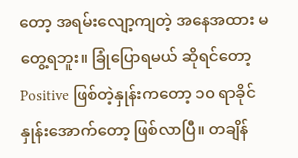တော့ အရမ်းလျော့ကျတဲ့ အနေအထား မတွေ့ရဘူး။ ခြုံပြောရမယ် ဆိုရင်တော့ Positive ဖြစ်တဲ့နှုန်းကတော့ ၁၀ ရာခိုင်နှုန်းအောက်တော့ ဖြစ်လာပြီ။ တချိန်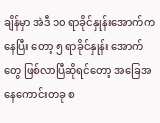ချိန်မှာ အဲဒီ ၁၀ ရာခိုင်နှုန်းအောက်ကနေပြီး တော့ ၅ ရာခိုင်နှုန်း အောက်တွေ ဖြစ်လာပြီဆိုရင်တော့ အခြေအနေကောင်းတခု စ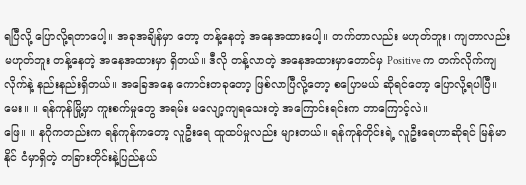ရပြီလို့ ပြောလို့ရတာပေါ့။ အခုအချိန်မှာ တော့ တန့်နေတဲ့ အနေအထားပေါ့။ တက်တာလည်း မဟုတ်ဘူး၊ ကျတာလည်း မဟုတ်ဘူး တန့်နေတဲ့ အနေအထားမှာ ရှိတယ်။ ဒီလို တန့်လာတဲ့ အနေအထားမှာတောင်မှ Positive က တက်လိုက်ကျလိုက်နဲ့ နည်းနည်းရှိတယ်။ အခြေအနေ ကောင်းတခုတော့ ဖြစ်လာပြီလို့တော့ စပြောမယ် ဆိုရင်တော့ ပြောလို့ရပါပြီ။
မေး။ ။ ရန်ကုန်မြို့မှာ ကူးစက်မှုတွေ အရမ်း မလျော့ကျရသေးတဲ့ အကြောင်းရင်းက ဘာကြောင့်လဲ။
ဖြေ။ ။ နဂိုကတည်းက ရန်ကုန်ကတော့ လူဦးရေ ထူထပ်မှုလည်း များတယ်။ ရန်ကုန်တိုင်းရဲ့ လူဦးရေဟာဆိုရင် မြန်မာနိုင် ငံမှာရှိတဲ့ တခြားတိုင်းနဲ့ပြည်နယ်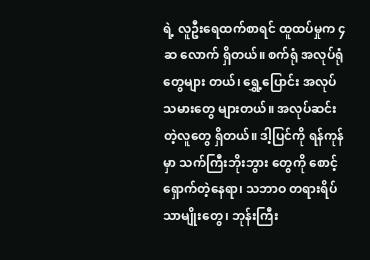ရဲ့ လူဦးရေထက်စာရင် ထူထပ်မှုက ၄ ဆ လောက် ရှိတယ်။ စက်ရုံ အလုပ်ရုံတွေများ တယ်၊ ရွှေ့ပြောင်း အလုပ်သမားတွေ များတယ်။ အလုပ်ဆင်းတဲ့လူတွေ ရှိတယ်။ ဒါ့ပြင်ကို ရန်ကုန်မှာ သက်ကြီးဘိုးဘွား တွေကို စောင့်ရှောက်တဲ့နေရာ၊ သဘာဝ တရားရိပ်သာမျိုးတွေ၊ ဘုန်းကြီး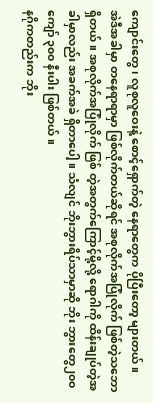ကျောင်းတွေ၊ လူစုလူဝေးနဲ့ စောင့်ရှောက်တဲ့ နေရာတွေက ပိုပြီးတော့ များတယ်။
အဲဒီအခါမှာ တနေရာရာမှာ ဖြစ်လိုက်တယ်ဆိုရင် အစုလိုက်အပြုံလိုက် ဖြစ်တဲ့သဘော ရှိတယ်။ အစုလိုက်အပြုံလိုက် ဖြစ် တဲ့အတွက်ကြောင့်မို့လို့ ရောဂါကို ထိန်းချုပ်တဲ့အခါမှာလည်း အခက်အခဲ ရှိတာပေါ့။ သံလျင် ဘိုးဘွားရိပ်သာမှာဆို ဘိုး ဘွားတွေ၂၀၀ ကျော် ၃၀၀ နီးပါး ဖြစ်တယ်။
နဂိုကတည်းက ဘိုး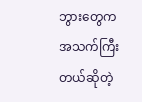ဘွားတွေက အသက်ကြီးတယ်ဆိုတဲ့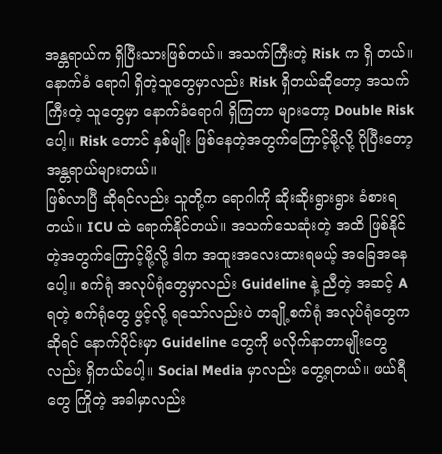အန္တရာယ်က ရှိပြီးသားဖြစ်တယ်။ အသက်ကြီးတဲ့ Risk က ရှိ တယ်။ နောက်ခံ ရောဂါ ရှိတဲ့သူတွေမှာလည်း Risk ရှိတယ်ဆိုတော့ အသက်ကြီးတဲ့ သူတွေမှာ နောက်ခံရောဂါ ရှိကြတာ များတော့ Double Risk ပေါ့။ Risk တောင် နှစ်မျိုး ဖြစ်နေတဲ့အတွက်ကြောင့်မို့လို့ ပိုပြီးတော့ အန္တရာယ်များတယ်။
ဖြစ်လာပြီ ဆိုရင်လည်း သူတို့က ရောဂါကို ဆိုးဆိုးရွားရွား ခံစားရတယ်။ ICU ထဲ ရောက်နိုင်တယ်။ အသက်သေဆုံးတဲ့ အထိ ဖြစ်နိုင်တဲ့အတွက်ကြောင့်မို့လို့ ဒါက အထူးအလေးထားရမယ့် အခြေအနေပေါ့။ စက်ရုံ အလုပ်ရုံတွေမှာလည်း Guideline နဲ့ ညီတဲ့ အဆင့် A ရတဲ့ စက်ရုံတွေ ဖွင့်လို့ ရသော်လည်းပဲ တချို့စက်ရုံ အလုပ်ရုံတွေကဆိုရင် နောက်ပိုင်းမှာ Guideline တွေကို မလိုက်နာတာမျိုးတွေလည်း ရှိတယ်ပေါ့။ Social Media မှာလည်း တွေ့ရတယ်။ ဖယ်ရီတွေ ကြိုတဲ့ အခါမှာလည်း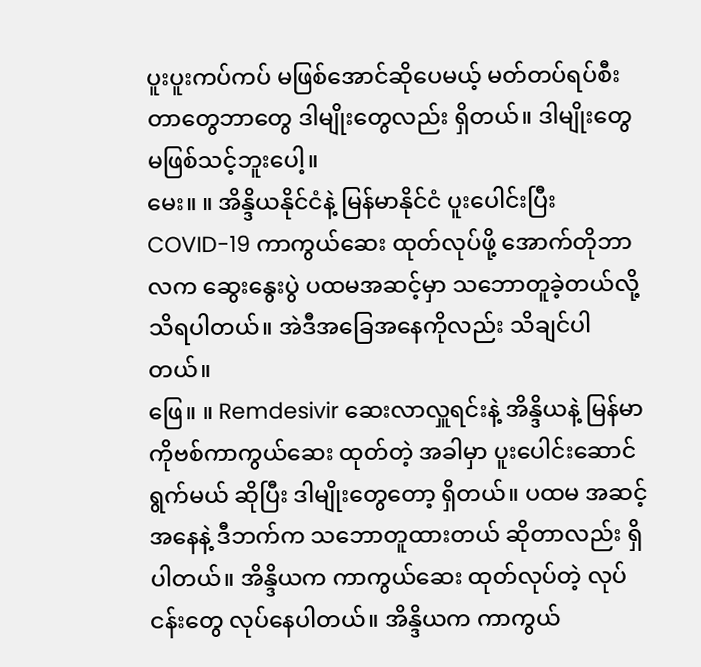ပူးပူးကပ်ကပ် မဖြစ်အောင်ဆိုပေမယ့် မတ်တပ်ရပ်စီးတာတွေဘာတွေ ဒါမျိုးတွေလည်း ရှိတယ်။ ဒါမျိုးတွေ မဖြစ်သင့်ဘူးပေါ့။
မေး။ ။ အိန္ဒိယနိုင်ငံနဲ့ မြန်မာနိုင်ငံ ပူးပေါင်းပြီး COVID-19 ကာကွယ်ဆေး ထုတ်လုပ်ဖို့ အောက်တိုဘာလက ဆွေးနွေးပွဲ ပထမအဆင့်မှာ သဘောတူခဲ့တယ်လို့ သိရပါတယ်။ အဲဒီအခြေအနေကိုလည်း သိချင်ပါတယ်။
ဖြေ။ ။ Remdesivir ဆေးလာလှူရင်းနဲ့ အိန္ဒိယနဲ့ မြန်မာ ကိုဗစ်ကာကွယ်ဆေး ထုတ်တဲ့ အခါမှာ ပူးပေါင်းဆောင်ရွက်မယ် ဆိုပြီး ဒါမျိုးတွေတော့ ရှိတယ်။ ပထမ အဆင့်အနေနဲ့ ဒီဘက်က သဘောတူထားတယ် ဆိုတာလည်း ရှိပါတယ်။ အိန္ဒိယက ကာကွယ်ဆေး ထုတ်လုပ်တဲ့ လုပ်ငန်းတွေ လုပ်နေပါတယ်။ အိန္ဒိယက ကာကွယ်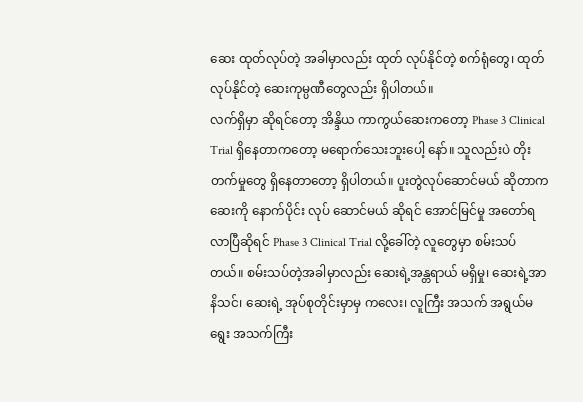ဆေး ထုတ်လုပ်တဲ့ အခါမှာလည်း ထုတ် လုပ်နိုင်တဲ့ စက်ရုံတွေ၊ ထုတ်လုပ်နိုင်တဲ့ ဆေးကုမ္ပဏီတွေလည်း ရှိပါတယ်။
လက်ရှိမှာ ဆိုရင်တော့ အိန္ဒိယ ကာကွယ်ဆေးကတော့ Phase 3 Clinical Trial ရှိနေတာကတော့ မရောက်သေးဘူးပေါ့ နော်။ သူလည်းပဲ တိုးတက်မှုတွေ ရှိနေတာတော့ ရှိပါတယ်။ ပူးတွဲလုပ်ဆောင်မယ် ဆိုတာက ဆေးကို နောက်ပိုင်း လုပ် ဆောင်မယ် ဆိုရင် အောင်မြင်မှု အတော်ရလာပြီဆိုရင် Phase 3 Clinical Trial လို့ခေါ်တဲ့ လူတွေမှာ စမ်းသပ်တယ်။ စမ်းသပ်တဲ့အခါမှာလည်း ဆေးရဲ့အန္တရာယ် မရှိမှု၊ ဆေးရဲ့အာနိသင်၊ ဆေးရဲ့ အုပ်စုတိုင်းမှာမှ ကလေး၊ လူကြီး အသက် အရွယ်မရွေး အသက်ကြီး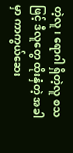တဲ့လူ၊ ရောဂါ ရှိတဲ့လူ စသဖြင့် ဒီလူတွေ ထိုးနှံတဲ့ အခါမှာ ကာကွယ်ဆေး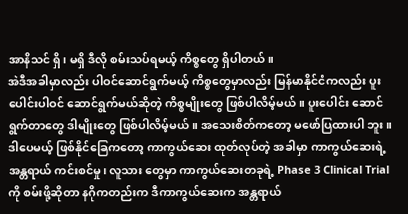အာနိသင် ရှိ၊ မရှိ ဒီလို စမ်းသပ်ရမယ့် ကိစ္စတွေ ရှိပါတယ်။
အဲဒီအခါမှာလည်း ပါဝင်ဆောင်ရွက်မယ့် ကိစ္စတွေမှာလည်း မြန်မာနိုင်ငံကလည်း ပူးပေါင်းပါဝင် ဆောင်ရွက်မယ်ဆိုတဲ့ ကိစ္စမျိုးတွေ ဖြစ်ပါလိမ့်မယ်။ ပူးပေါင်း ဆောင်ရွက်တာတွေ ဒါမျိုးတွေ ဖြစ်ပါလိမ့်မယ်။ အသေးစိတ်ကတော့ မဖော်ပြထားပါ ဘူး။ ဒါပေမယ့် ဖြစ်နိုင်ခြေကတော့ ကာကွယ်ဆေး ထုတ်လုပ်တဲ့ အခါမှာ ကာကွယ်ဆေးရဲ့ အန္တရာယ် ကင်းစင်မှု၊ လူသား တွေမှာ ကာကွယ်ဆေးတခုရဲ့ Phase 3 Clinical Trial ကို စမ်းဖို့ဆိုတာ နဂိုကတည်းက ဒီကာကွယ်ဆေးက အန္တရာယ်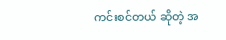ကင်းစင်တယ် ဆိုတဲ့ အ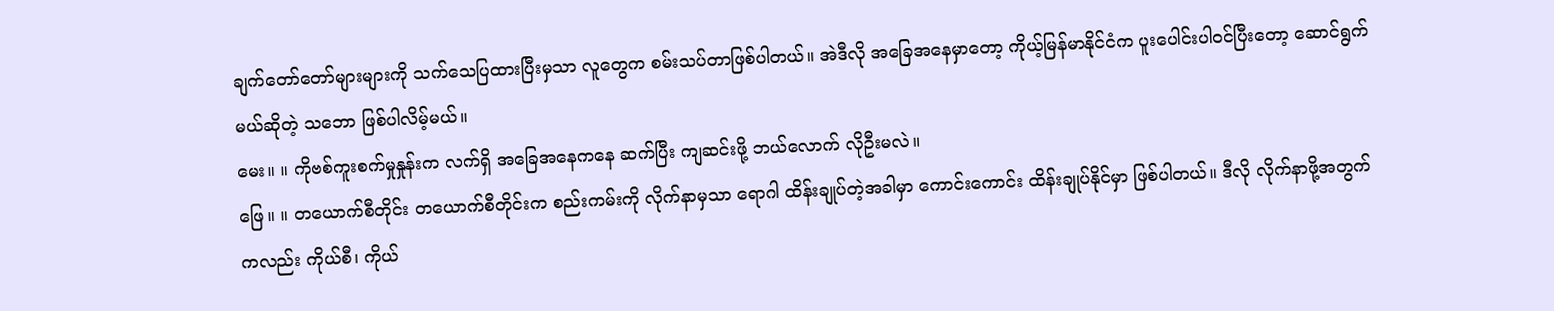ချက်တော်တော်များများကို သက်သေပြထားပြီးမှသာ လူတွေက စမ်းသပ်တာဖြစ်ပါတယ်။ အဲဒီလို အခြေအနေမှာတော့ ကိုယ့်မြန်မာနိုင်ငံက ပူးပေါင်းပါဝင်ပြီးတော့ ဆောင်ရွက်မယ်ဆိုတဲ့ သဘော ဖြစ်ပါလိမ့်မယ်။
မေး။ ။ ကိုဗစ်ကူးစက်မှုနှုန်းက လက်ရှိ အခြေအနေကနေ ဆက်ပြီး ကျဆင်းဖို့ ဘယ်လောက် လိုဦးမလဲ။
ဖြေ။ ။ တယောက်စီတိုင်း တယောက်စီတိုင်းက စည်းကမ်းကို လိုက်နာမှသာ ရောဂါ ထိန်းချုပ်တဲ့အခါမှာ ကောင်းကောင်း ထိန်းချုပ်နိုင်မှာ ဖြစ်ပါတယ်။ ဒီလို လိုက်နာဖို့အတွက်ကလည်း ကိုယ်စီ၊ ကိုယ်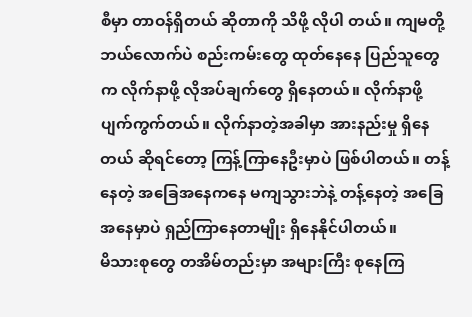စီမှာ တာဝန်ရှိတယ် ဆိုတာကို သိဖို့ လိုပါ တယ်။ ကျမတို့ ဘယ်လောက်ပဲ စည်းကမ်းတွေ ထုတ်နေနေ ပြည်သူတွေက လိုက်နာဖို့ လိုအပ်ချက်တွေ ရှိနေတယ်။ လိုက်နာဖို့ ပျက်ကွက်တယ်။ လိုက်နာတဲ့အခါမှာ အားနည်းမှု ရှိနေတယ် ဆိုရင်တော့ ကြန့်ကြာနေဦးမှာပဲ ဖြစ်ပါတယ်။ တန့် နေတဲ့ အခြေအနေကနေ မကျသွားဘဲနဲ့ တန့်နေတဲ့ အခြေအနေမှာပဲ ရှည်ကြာနေတာမျိုး ရှိနေနိုင်ပါတယ်။
မိသားစုတွေ တအိမ်တည်းမှာ အများကြီး စုနေကြ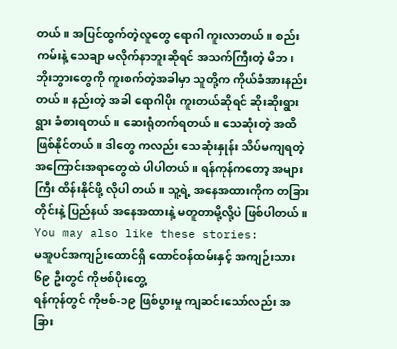တယ်။ အပြင်ထွက်တဲ့လူတွေ ရောဂါ ကူးလာတယ်။ စည်းကမ်းနဲ့ သေချာ မလိုက်နာဘူးဆိုရင် အသက်ကြီးတဲ့ မိဘ၊ ဘိုးဘွားတွေကို ကူးစက်တဲ့အခါမှာ သူတို့က ကိုယ်ခံအားနည်းတယ်။ နည်းတဲ့ အခါ ရောဂါပိုး ကူးတယ်ဆိုရင် ဆိုးဆိုးရွားရွား ခံစားရတယ်။ ဆေးရုံတက်ရတယ်။ သေဆုံးတဲ့ အထိ ဖြစ်နိုင်တယ်။ ဒါတွေ ကလည်း သေဆုံးနှုန်း သိပ်မကျရတဲ့ အကြောင်းအရာတွေထဲ ပါပါတယ်။ ရန်ကုန်ကတော့ အများကြီး ထိန်းနိုင်ဖို့ လိုပါ တယ်။ သူ့ရဲ့ အနေအထားကိုက တခြားတိုင်းနဲ့ ပြည်နယ် အနေအထားနဲ့ မတူတာမို့လို့ပဲ ဖြစ်ပါတယ်။
You may also like these stories:
မအူပင်အကျဉ်းထောင်ရှိ ထောင်ဝန်ထမ်းနှင့် အကျဉ်းသား ၆၉ ဦးတွင် ကိုဗစ်ပိုးတွေ့
ရန်ကုန်တွင် ကိုဗစ်-၁၉ ဖြစ်ပွားမှု ကျဆင်းသော်လည်း အခြား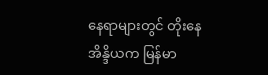နေရာများတွင် တိုးနေ
အိန္ဒိယက မြန်မာ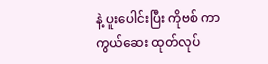နဲ့ ပူးပေါင်းပြီး ကိုဗစ် ကာကွယ်ဆေး ထုတ်လုပ်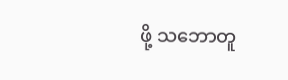ဖို့ သဘောတူ